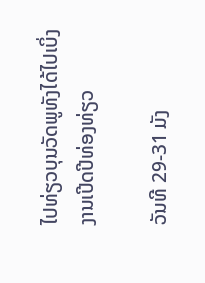ໄປທ່ຽວບຸນວັດພູທັງໄດ້ໄປເບິ່ງງານເປີດປີທ່ອງທ່ຽວ

ວັນທີ 29-31 ມັງ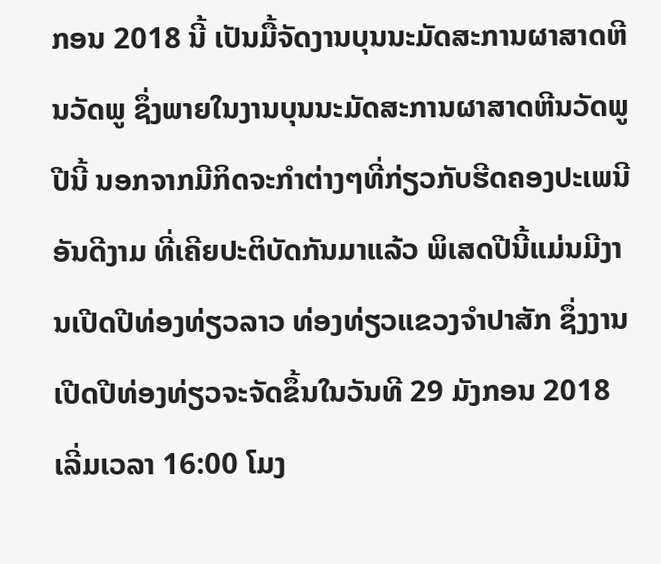ກອນ 2018 ນີ້ ເປັນມື້ຈັດງານບຸນນະມັດສະການຜາສາດຫີນວັດພູ ຊຶ່ງພາຍໃນງານບຸນນະມັດສະການຜາສາດຫີນວັດພູປີນີ້ ນອກຈາກມີກິດຈະກຳຕ່າງໆທີ່ກ່ຽວກັບຮີດຄອງປະເພນີອັນດີງາມ ທີ່ເຄີຍປະຕິບັດກັນມາແລ້ວ ພິເສດປີນີ້ແມ່ນມີງານເປີດປີທ່ອງທ່ຽວລາວ ທ່ອງທ່ຽວແຂວງຈຳປາສັກ ຊຶ່ງງານເປີດປີທ່ອງທ່ຽວຈະຈັດຂຶ້ນໃນວັນທີ 29 ມັງກອນ 2018 ເລີ່ມເວລາ 16:00 ໂມງ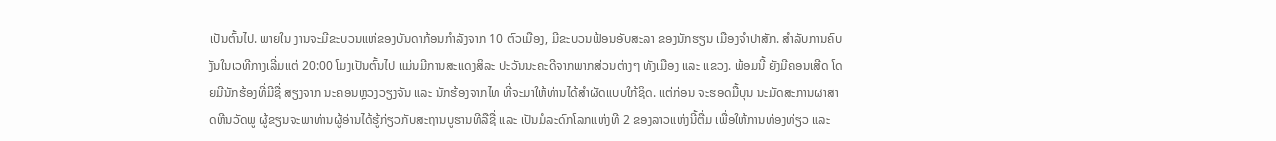ເປັນຕົ້ນໄປ. ພາຍໃນ ງານຈະມີຂະບວນແຫ່ຂອງບັນດາກ້ອນກຳລັງຈາກ 10 ຕົວເມືອງ, ມີຂະບວນຟ້ອນອັບສະລາ ຂອງນັກຮຽນ ເມືອງຈຳປາສັກ. ສຳລັບການຄົບງັນໃນເວທີກາງເລີ່ມແຕ່ 20:00 ໂມງເປັນຕົ້ນໄປ ແມ່ນມີການສະແດງສິລະ ປະວັນນະຄະດີຈາກພາກສ່ວນຕ່າງໆ ທັງເມືອງ ແລະ ແຂວງ. ພ້ອມນີ້ ຍັງມີຄອນເສີດ ໂດຍມີນັກຮ້ອງທີ່ມີຊື່ ສຽງຈາກ ນະຄອນຫຼວງວຽງຈັນ ແລະ ນັກຮ້ອງຈາກໄທ ທີ່ຈະມາໃຫ້ທ່ານໄດ້ສຳຜັດແບບໃກ້ຊິດ. ແຕ່ກ່ອນ ຈະຮອດມື້ບຸນ ນະມັດສະການຜາສາດຫີນວັດພູ ຜູ້ຂຽນຈະພາທ່ານຜູ້ອ່ານໄດ້ຮູ້ກ່ຽວກັບສະຖານບູຮານທີລືຊື່ ແລະ ເປັນມໍລະດົກໂລກແຫ່ງທີ 2 ຂອງລາວແຫ່ງນີ້ຕື່ມ ເພື່ອໃຫ້ການທ່ອງທ່ຽວ ແລະ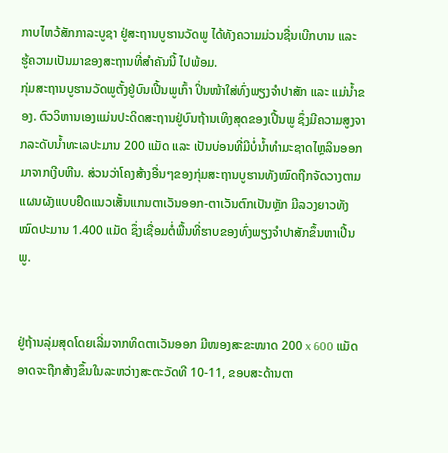ກາບໄຫວ້ສັກກາລະບູຊາ ຢູ່ສະຖານບູຮານວັດພູ ໄດ້ທັງຄວາມມ່ວນຊື່ນເບີກບານ ແລະ ຮູ້ຄວາມເປັນມາຂອງສະຖານທີ່ສຳຄັນນີ້ ໄປພ້ອມ.
ກຸ່ມສະຖານບູຮານວັດພູຕັ້ງຢູ່ບົນເປີ້ນພູເກົ້າ ປິ່ນໜ້າໃສ່ທົ່ງພຽງຈຳປາສັກ ແລະ ແມ່ນ້ຳຂອງ. ຕົວວິຫານເອງແມ່ນປະດິດສະຖານຢູ່ບົນຖ້ານເທິງສຸດຂອງເປີ້ນພູ ຊຶ່ງມີຄວາມສູງຈາກລະດັບນ້ຳທະເລປະມານ 200 ແມັດ ແລະ ເປັນບ່ອນທີ່ມີບໍ່ນ້ຳທຳມະຊາດໄຫຼລິນອອກມາຈາກເງີບຫີນ. ສ່ວນວ່າໂຄງສ້າງອື່ນໆຂອງກຸ່ມສະຖານບູຮານທັງໝົດຖືກຈັດວາງຕາມແຜນຜັງແບບຢຶດແນວເສັ້ນແກນຕາເວັນອອກ-ຕາເວັນຕົກເປັນຫຼັກ ມີລວງຍາວທັງໝົດປະມານ 1.400 ແມັດ ຊຶ່ງເຊື່ອມຕໍ່ພື້ນທີ່ຮາບຂອງທົ່ງພຽງຈຳປາສັກຂຶ້ນຫາເປີ້ນພູ.


ຢູ່ຖ້ານລຸ່ມສຸດໂດຍເລີ່ມຈາກທິດຕາເວັນອອກ ມີໜອງສະຂະໜາດ 200 x 600 ແມັດ ອາດຈະຖືກສ້າງຂຶ້ນໃນລະຫວ່າງສະຕະວັດທີ 10-11, ຂອບສະດ້ານຕາ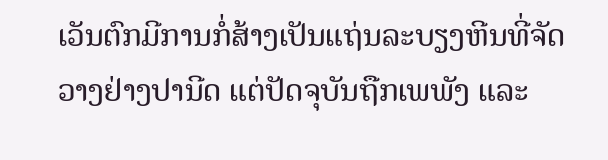ເວັນຕົກມີການກໍ່ສ້າງເປັນແຖ່ນລະບຽງຫີນທີ່ຈັດວາງຢ່າງປານີດ ແຕ່ປັດຈຸບັນຖືກເພພັງ ແລະ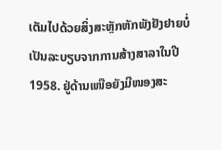ເຕັມໄປດ້ວຍສິ່ງສະຫຼັກຫັກພັງຢັງຢາຍບໍ່ເປັນລະບຽບຈາກການສ້າງສາລາໃນປີ 1958. ຢູ່ດ້ານເໜືອຍັງມີໜອງສະ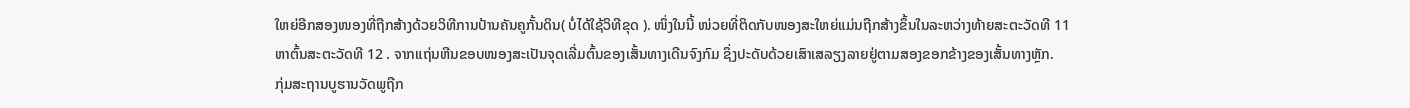ໃຫຍ່ອີກສອງໜອງທີ່ຖືກສ້າງດ້ວຍວິທີການປ້ານຄັນຄູກັ້ນດິນ( ບໍ່ໄດ້ໃຊ້ວິທີຂຸດ ). ໜຶ່ງໃນນີ້ ໜ່ວຍທີ່ຕິດກັບໜອງສະໃຫຍ່ແມ່ນຖືກສ້າງຂຶ້ນໃນລະຫວ່າງທ້າຍສະຕະວັດທີ 11 ຫາຕົ້ນສະຕະວັດທີ 12 . ຈາກແຖ່ນຫີນຂອບໜອງສະເປັນຈຸດເລີ່ມຕົ້ນຂອງເສັ້ນທາງເດີນຈົງກົມ ຊຶ່ງປະດັບດ້ວຍເສົາເສລຽງລາຍຢູ່ຕາມສອງຂອກຂ້າງຂອງເສັ້ນທາງຫຼັກ.
ກຸ່ມສະຖານບູຮານວັດພູຖືກ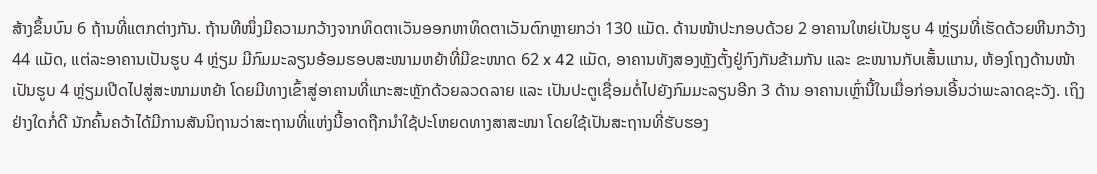ສ້າງຂຶ້ນບົນ 6 ຖ້ານທີ່ແຕກຕ່າງກັນ. ຖ້ານທີໜຶ່ງມີຄວາມກວ້າງຈາກທິດຕາເວັນອອກຫາທິດຕາເວັນຕົກຫຼາຍກວ່າ 130 ແມັດ. ດ້ານໜ້າປະກອບດ້ວຍ 2 ອາຄານໃຫຍ່ເປັນຮູບ 4 ຫຼ່ຽມທີ່ເຮັດດ້ວຍຫີນກວ້າງ 44 ແມັດ, ແຕ່ລະອາຄານເປັນຮູບ 4 ຫຼ່ຽມ ມີກົມມະລຽນອ້ອມຮອບສະໜາມຫຍ້າທີ່ມີຂະໜາດ 62 x 42 ແມັດ, ອາຄານທັງສອງຫຼັງຕັ້ງຢູ່ກົງກັນຂ້າມກັນ ແລະ ຂະໜານກັບເສັ້ນແກນ, ຫ້ອງໂຖງດ້ານໜ້າເປັນຮູບ 4 ຫຼ່ຽມເປີດໄປສູ່ສະໜາມຫຍ້າ ໂດຍມີທາງເຂົ້າສູ່ອາຄານທີ່ແກະສະຫຼັກດ້ວຍລວດລາຍ ແລະ ເປັນປະຕູເຊື່ອມຕໍ່ໄປຍັງກົມມະລຽນອີກ 3 ດ້ານ ອາຄານເຫຼົ່ານີ້ໃນເມື່ອກ່ອນເອີ້ນວ່າພະລາດຊະວັງ. ເຖິງຢ່າງໃດກໍ່ດີ ນັກຄົ້ນຄວ້າໄດ້ມີການສັນນິຖານວ່າສະຖານທີ່ແຫ່ງນີ້ອາດຖືກນຳໃຊ້ປະໂຫຍດທາງສາສະໜາ ໂດຍໃຊ້ເປັນສະຖານທີ່ຮັບຮອງ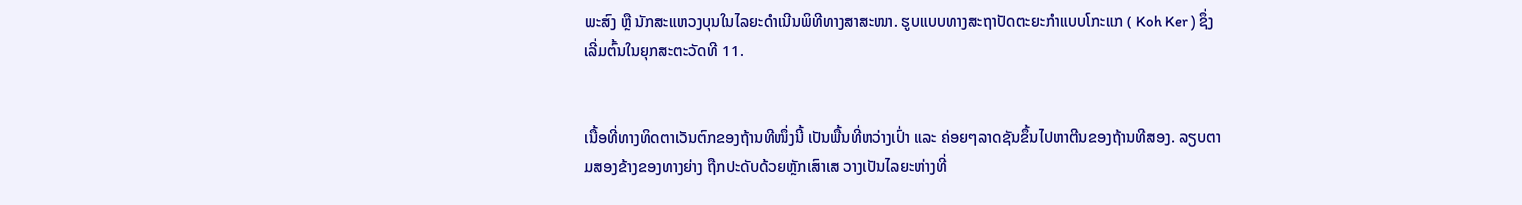ພະສົງ ຫຼື ນັກສະແຫວງບຸນໃນໄລຍະດຳເນີນພິທີທາງສາສະໜາ. ຮູບແບບທາງສະຖາປັດຕະຍະກຳແບບໂກະແກ ( Koh Ker ) ຊຶ່ງເລີ່ມຕົ້ນໃນຍຸກສະຕະວັດທີ 11.


ເນື້ອທີ່ທາງທິດຕາເວັນຕົກຂອງຖ້ານທີໜຶ່ງນີ້ ເປັນພື້ນທີ່ຫວ່າງເປົ່າ ແລະ ຄ່ອຍໆລາດຊັນຂຶ້ນໄປຫາຕີນຂອງຖ້ານທີສອງ. ລຽບຕາມສອງຂ້າງຂອງທາງຍ່າງ ຖືກປະດັບດ້ວຍຫຼັກເສົາເສ ວາງເປັນໄລຍະຫ່າງທີ່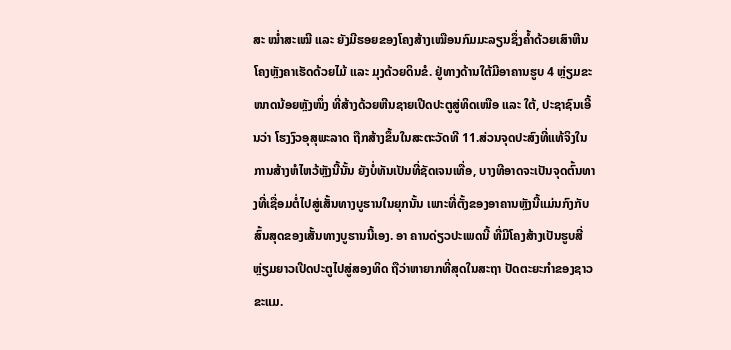ສະ ໝ່ຳສະເໝີ ແລະ ຍັງມີຮອຍຂອງໂຄງສ້າງເໝືອນກົມມະລຽນຊຶ່ງຄ້ຳດ້ວຍເສົາຫີນ ໂຄງຫຼັງຄາເຮັດດ້ວຍໄມ້ ແລະ ມຸງດ້ວຍດິນຂໍ. ຢູ່ທາງດ້ານໃຕ້ມີອາຄານຮູບ 4 ຫຼ່ຽມຂະໜາດນ້ອຍຫຼັງໜຶ່ງ ທີ່ສ້າງດ້ວຍຫີນຊາຍເປີດປະຕູສູ່ທິດເໜືອ ແລະ ໃຕ້, ປະຊາຊົນເອີ້ນວ່າ ໂຮງງົວອຸສຸພະລາດ ຖືກສ້າງຂຶ້ນໃນສະຕະວັດທີ 11.ສ່ວນຈຸດປະສົງທີ່ແທ້ຈິງໃນການສ້າງຫໍໄຫວ້ຫຼັງນີ້ນັ້ນ ຍັງບໍ່ທັນເປັນທີ່ຊັດເຈນເທື່ອ, ບາງທີອາດຈະເປັນຈຸດຕົ້ນທາງທີ່ເຊື່ອມຕໍ່ໄປສູ່ເສັ້ນທາງບູຮານໃນຍຸກນັ້ນ ເພາະທີ່ຕັ້ງຂອງອາຄານຫຼັງນີ້ແມ່ນກົງກັບສົ້ນສຸດຂອງເສັ້ນທາງບູຮານນີ້ເອງ. ອາ ຄານດ່ຽວປະເພດນີ້ ທີ່ມີໂຄງສ້າງເປັນຮູບສີ່ຫຼ່ຽມຍາວເປີດປະຕູໄປສູ່ສອງທິດ ຖືວ່າຫາຍາກທີ່ສຸດໃນສະຖາ ປັດຕະຍະກຳຂອງຊາວຂະແມ.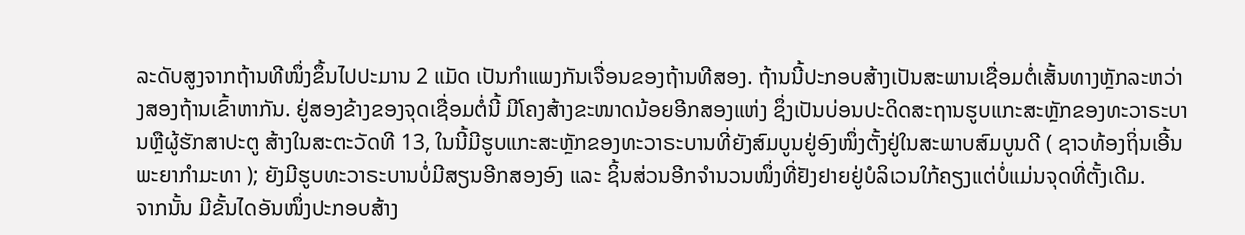ລະດັບສູງຈາກຖ້ານທີໜຶ່ງຂຶ້ນໄປປະມານ 2 ແມັດ ເປັນກຳແພງກັນເຈື່ອນຂອງຖ້ານທີສອງ. ຖ້ານນີ້ປະກອບສ້າງເປັນສະພານເຊື່ອມຕໍ່ເສັ້ນທາງຫຼັກລະຫວ່າງສອງຖ້ານເຂົ້າຫາກັນ. ຢູ່ສອງຂ້າງຂອງຈຸດເຊື່ອມຕໍ່ນີ້ ມີໂຄງສ້າງຂະໜາດນ້ອຍອີກສອງແຫ່ງ ຊຶ່ງເປັນບ່ອນປະດິດສະຖານຮູບແກະສະຫຼັກຂອງທະວາຣະບານຫຼືຜູ້ຮັກສາປະຕູ ສ້າງໃນສະຕະວັດທີ 13, ໃນນີ້ມີຮູບແກະສະຫຼັກຂອງທະວາຣະບານທີ່ຍັງສົມບູນຢູ່ອົງໜຶ່ງຕັ້ງຢູ່ໃນສະພາບສົມບູນດີ ( ຊາວທ້ອງຖິ່ນເອີ້ນພະຍາກຳມະທາ ); ຍັງມີຮູບທະວາຣະບານບໍ່ມີສຽນອີກສອງອົງ ແລະ ຊິ້ນສ່ວນອີກຈຳນວນໜຶ່ງທີ່ຢັງຢາຍຢູ່ບໍລິເວນໃກ້ຄຽງແຕ່ບໍ່ແມ່ນຈຸດທີ່ຕັ້ງເດີມ.
ຈາກນັ້ນ ມີຂັ້ນໄດອັນໜຶ່ງປະກອບສ້າງ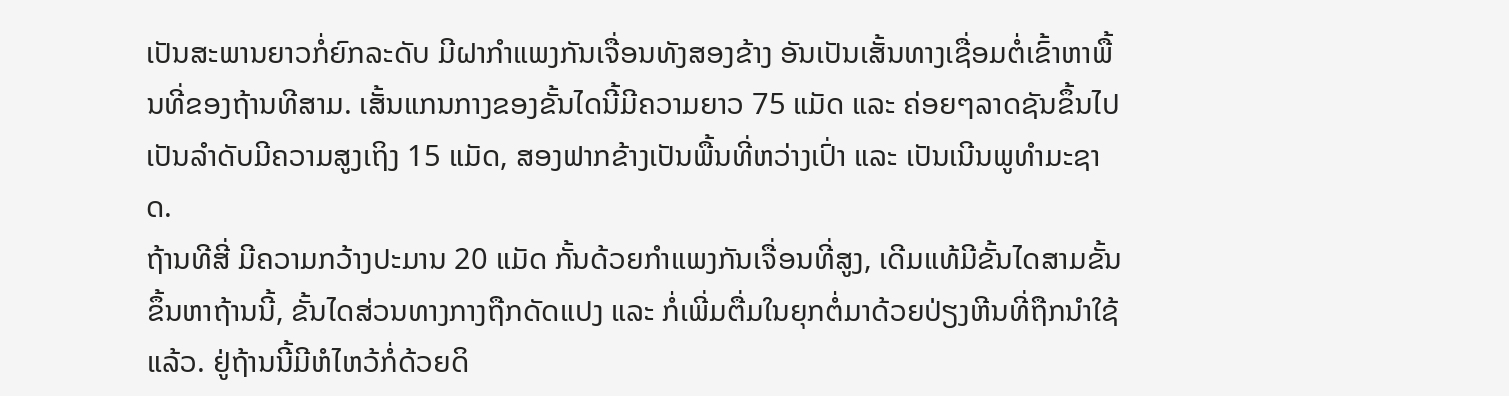ເປັນສະພານຍາວກໍ່ຍົກລະດັບ ມີຝາກຳແພງກັນເຈື່ອນທັງສອງຂ້າງ ອັນເປັນເສັ້ນທາງເຊື່ອມຕໍ່ເຂົ້າຫາພື້ນທີ່ຂອງຖ້ານທີສາມ. ເສັ້ນແກນກາງຂອງຂັ້ນໄດນີ້ມີຄວາມຍາວ 75 ແມັດ ແລະ ຄ່ອຍໆລາດຊັນຂຶ້ນໄປເປັນລຳດັບມີຄວາມສູງເຖິງ 15 ແມັດ, ສອງຟາກຂ້າງເປັນພື້ນທີ່ຫວ່າງເປົ່າ ແລະ ເປັນເນີນພູທຳມະຊາດ.
ຖ້ານທີສີ່ ມີຄວາມກວ້າງປະມານ 20 ແມັດ ກັ້ນດ້ວຍກຳແພງກັນເຈື່ອນທີ່ສູງ, ເດີມແທ້ມີຂັ້ນໄດສາມຂັ້ນຂຶ້ນຫາຖ້ານນີ້, ຂັ້ນໄດສ່ວນທາງກາງຖືກດັດແປງ ແລະ ກໍ່ເພີ່ມຕື່ມໃນຍຸກຕໍ່ມາດ້ວຍປ່ຽງຫີນທີ່ຖືກນຳໃຊ້ແລ້ວ. ຢູ່ຖ້ານນີ້ມີຫໍໄຫວ້ກໍ່ດ້ວຍດິ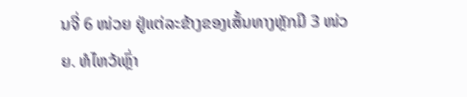ນຈີ່ 6 ໜ່ວຍ ຢູ່ແຕ່ລະຂ້າງຂອງເສັ້ນທາງຫຼັກມີ 3 ໜ່ວຍ. ຫໍໄຫວ້ເຫຼົ່າ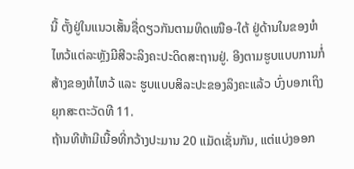ນີ້ ຕັ້ງຢູ່ໃນແນວເສັ້ນຊື່ດຽວກັນຕາມທິດເໜືອ-ໃຕ້ ຢູ່ດ້ານໃນຂອງຫໍໄຫວ້ແຕ່ລະຫຼັງມີສີວະລິງຄະປະດິດສະຖານຢູ່. ອີງຕາມຮູບແບບການກໍ່ສ້າງຂອງຫໍໄຫວ້ ແລະ ຮູບແບບສິລະປະຂອງລິງຄະແລ້ວ ບົ່ງບອກເຖິງຍຸກສະຕະວັດທີ 11.
ຖ້ານທີຫ້າມີເນື້ອທີ່ກວ້າງປະມານ 20 ແມັດເຊັ່ນກັນ, ແຕ່ແບ່ງອອກ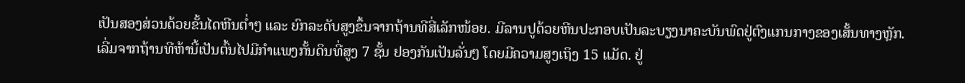ເປັນສອງສ່ວນດ້ວຍຂັ້ນໄດຫີນຕ່ຳໆ ແລະ ຍົກລະດັບສູງຂຶ້ນຈາກຖ້ານທີສີ່ເລັກໜ້ອຍ. ມີລານປູດ້ວຍຫີນປະກອບເປັນລະບຽງນາຄະບັນພົດຢູ່ຕົງແກນກາງຂອງເສັ້ນທາງຫຼັກ.
ເລີ່ມຈາກຖ້ານທີຫ້ານີ້ເປັນຕົ້ນໄປມີກຳແພງກັ້ນດິນທີ່ສູງ 7 ຊັ້ນ ຢອງກັນເປັນລັ່ນໆ ໂດຍມີຄວາມສູງເຖິງ 15 ແມັດ. ຢູ່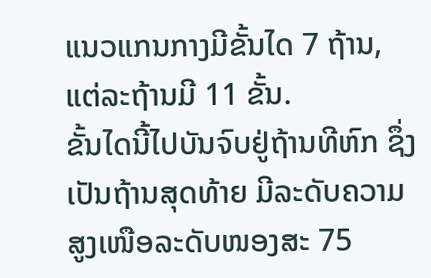ແນວແກນກາງມີຂັ້ນໄດ 7 ຖ້ານ, ແຕ່ລະຖ້ານມີ 11 ຂັ້ນ.
ຂັ້ນໄດນີ້ໄປບັນຈົບຢູ່ຖ້ານທີຫົກ ຊຶ່ງເປັນຖ້ານສຸດທ້າຍ ມີລະດັບຄວາມສູງເໜືອລະດັບໜອງສະ 75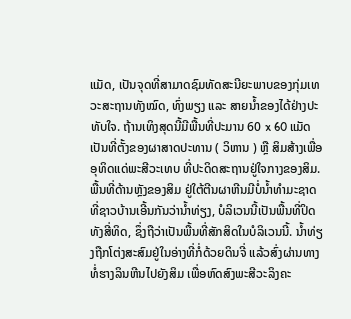ແມັດ, ເປັນຈຸດທີ່ສາມາດຊົມທັດສະນີຍະພາບຂອງກຸ່ມເທວະສະຖານທັງໝົດ, ທົ່ງພຽງ ແລະ ສາຍນ້ຳຂອງໄດ້ຢ່າງປະທັບໃຈ. ຖ້ານເທິງສຸດນີ້ມີພື້ນທີ່ປະມານ 60 x 60 ແມັດ ເປັນທີ່ຕັ້ງຂອງຜາສາດປະທານ ( ວິຫານ ) ຫຼື ສິມສ້າງເພື່ອອຸທິດແດ່ພະສີວະເທບ ທີ່ປະດິດສະຖານຢູ່ໃຈກາງຂອງສິມ. ພື້ນທີ່ດ້ານຫຼັງຂອງສິມ ຢູ່ໃຕ້ຕີນຜາຫີນມີບໍ່ນ້ຳທຳມະຊາດທີ່ຊາວບ້ານເອີ້ນກັນວ່ານ້ຳທ່ຽງ, ບໍລິເວນນີ້ເປັນພື້ນທີ່ປິດທັງສີ່ທິດ, ຊຶ່ງຖືວ່າເປັນພື້ນທີ່ສັກສິດໃນບໍລິເວນນີ້. ນ້ຳທ່ຽງຖືກໂຕ່ງສະສົມຢູ່ໃນອ່າງທີ່ກໍ່ດ້ວຍດິນຈີ່ ແລ້ວສົ່ງຜ່ານທາງທໍ່ຮາງລິນຫີນໄປຍັງສິມ ເພື່ອຫົດສົງພະສີວະລິງຄະ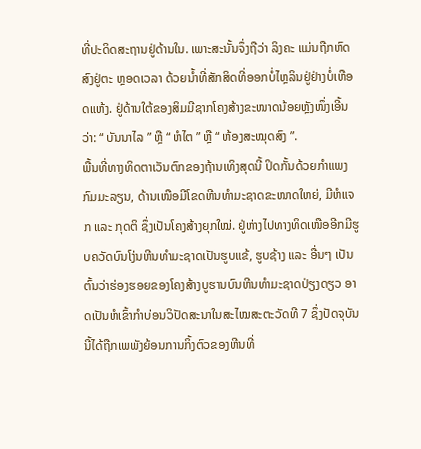ທີ່ປະດິດສະຖານຢູ່ດ້ານໃນ. ເພາະສະນັ້ນຈຶ່ງຖືວ່າ ລິງຄະ ແມ່ນຖືກຫົດສົງຢູ່ຕະ ຫຼອດເວລາ ດ້ວຍນ້ຳທີ່ສັກສິດທີ່ອອກບໍ່ໄຫຼລິນຢູ່ຢ່າງບໍ່ເຫືອດແຫ້ງ. ຢູ່ດ້ານໃຕ້ຂອງສິມມີຊາກໂຄງສ້າງຂະໜາດນ້ອຍຫຼັງໜຶ່ງເອີ້ນວ່າ: “ ບັນນາໄລ ” ຫຼື “ ຫໍໄຕ ” ຫຼື “ ຫ້ອງສະໝຸດສົງ ”.
ພື້ນທີ່ທາງທິດຕາເວັນຕົກຂອງຖ້ານເທິງສຸດນີ້ ປິດກັ້ນດ້ວຍກຳແພງກົມມະລຽນ, ດ້ານເໜືອມີໂຂດຫີນທຳມະຊາດຂະໜາດໃຫຍ່, ມີຫໍແຈກ ແລະ ກຸດຕິ ຊຶ່ງເປັນໂຄງສ້າງຍຸກໃໝ່. ຢູ່ຫ່າງໄປທາງທິດເໜືອອີກມີຮູບຄວັດບົນໂງ່ນຫີນທຳມະຊາດເປັນຮູບແຂ້, ຮູບຊ້າງ ແລະ ອື່ນໆ ເປັນຕົ້ນວ່າຮ່ອງຮອຍຂອງໂຄງສ້າງບູຮານບົນຫີນທຳມະຊາດປ່ຽງດຽວ ອາດເປັນຫໍເຂົ້າກຳບ່ອນວິປັດສະນາໃນສະໄໝສະຕະວັດທີ 7 ຊຶ່ງປັດຈຸບັນນີ້ໄດ້ຖືກເພພັງຍ້ອນການກິ້ງຕົວຂອງຫີນທີ່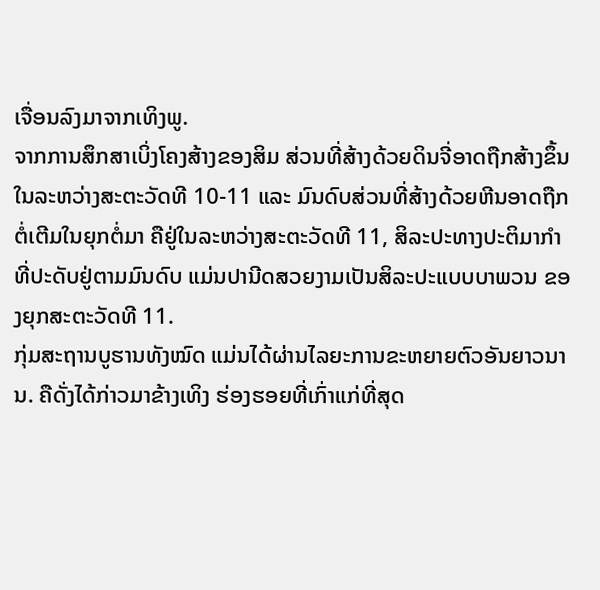ເຈື່ອນລົງມາຈາກເທິງພູ.
ຈາກການສຶກສາເບິ່ງໂຄງສ້າງຂອງສິມ ສ່ວນທີ່ສ້າງດ້ວຍດິນຈີ່ອາດຖືກສ້າງຂຶ້ນໃນລະຫວ່າງສະຕະວັດທີ 10-11 ແລະ ມົນດົບສ່ວນທີ່ສ້າງດ້ວຍຫີນອາດຖືກຕໍ່ເຕີມໃນຍຸກຕໍ່ມາ ຄືຢູ່ໃນລະຫວ່າງສະຕະວັດທີ 11, ສິລະປະທາງປະຕິມາກຳທີ່ປະດັບຢູ່ຕາມມົນດົບ ແມ່ນປານີດສວຍງາມເປັນສິລະປະແບບບາພວນ ຂອງຍຸກສະຕະວັດທີ 11.
ກຸ່ມສະຖານບູຮານທັງໝົດ ແມ່ນໄດ້ຜ່ານໄລຍະການຂະຫຍາຍຕົວອັນຍາວນານ. ຄືດັ່ງໄດ້ກ່າວມາຂ້າງເທິງ ຮ່ອງຮອຍທີ່ເກົ່າແກ່ທີ່ສຸດ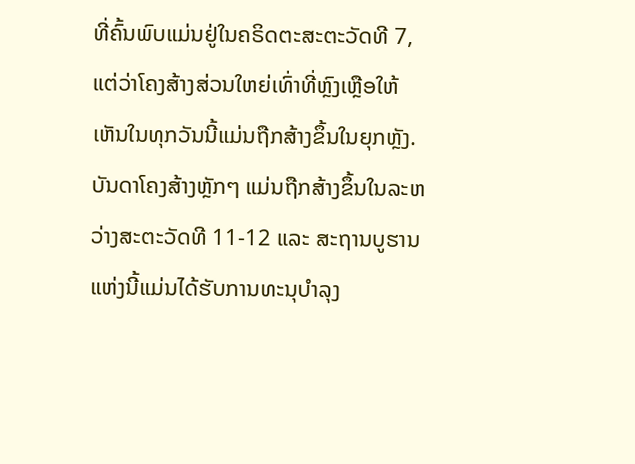ທີ່ຄົ້ນພົບແມ່ນຢູ່ໃນຄຣິດຕະສະຕະວັດທີ 7, ແຕ່ວ່າໂຄງສ້າງສ່ວນໃຫຍ່ເທົ່າທີ່ຫຼົງເຫຼືອໃຫ້ເຫັນໃນທຸກວັນນີ້ແມ່ນຖືກສ້າງຂຶ້ນໃນຍຸກຫຼັງ. ບັນດາໂຄງສ້າງຫຼັກໆ ແມ່ນຖືກສ້າງຂຶ້ນໃນລະຫວ່າງສະຕະວັດທີ 11-12 ແລະ ສະຖານບູຮານແຫ່ງນີ້ແມ່ນໄດ້ຮັບການທະນຸບຳລຸງ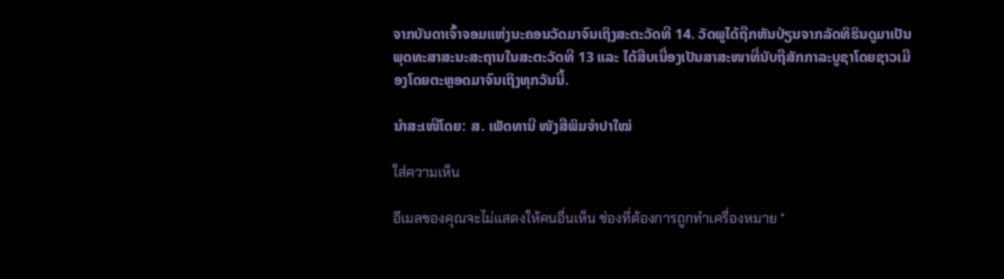ຈາກບັນດາເຈົ້າຈອມແຫ່ງນະຄອນວັດມາຈົນເຖິງສະຕະວັດທີ 14. ວັດພູໄດ້ຖືກຫັນປ່ຽນຈາກລັດທິຮິນດູມາເປັນພຸດທະສາສະນະສະຖານໃນສະຕະວັດທີ 13 ແລະ ໄດ້ສືບເນື່ອງເປັນສາສະໜາທີ່ນັບຖືສັກກາລະບູຊາໂດຍຊາວເມືອງໂດຍຕະຫຼອດມາຈົນເຖິງທຸກວັນນີ້.

ນຳສະເໜີໂດຍ: ສ. ເພັດທານີ ໜັງສືພິມຈໍາປາໃໝ່

ใส่ความเห็น

อีเมลของคุณจะไม่แสดงให้คนอื่นเห็น ช่องที่ต้องการถูกทำเครื่องหมาย *